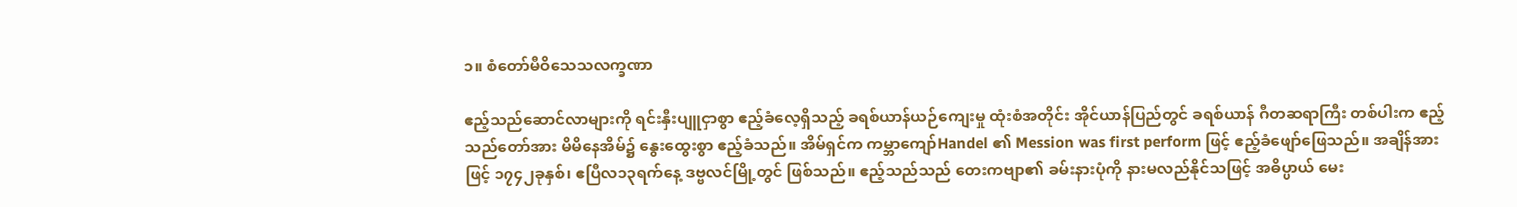၁။ စံတော်မီဝိသေသလက္ခဏာ

ဧည့်သည်ဆောင်လာများကို ရင်းနှီးပျူငှာစွာ ဧည့်ခံလေ့ရှိသည့် ခရစ်ယာန်ယဉ်ကျေးမှု ထုံးစံအတိုင်း အိုင်ယာန်ပြည်တွင် ခရစ်ယာန် ဂီတဆရာကြီး တစ်ပါးက ဧည့်သည်တော်အား မိမိနေအိမ်၌ နွေးထွေးစွာ ဧည့်ခံသည်။ အိမ်ရှင်က ကမ္ဘာကျော်Handel ၏ Mession was first perform ဖြင့် ဧည့်ခံဖျော်ဖြေသည်။ အချိန်အားဖြင့် ၁၇၄၂ခုနှစ်၊ ဧပြီလ၁၃ရက်နေ့ ဒဗ္ဗလင်မြို့တွင် ဖြစ်သည်။ ဧည့်သည်သည် တေးကဗျာ၏ ခမ်းနားပုံကို နားမလည်နိုင်သဖြင့် အဓိပ္ပာယ် မေး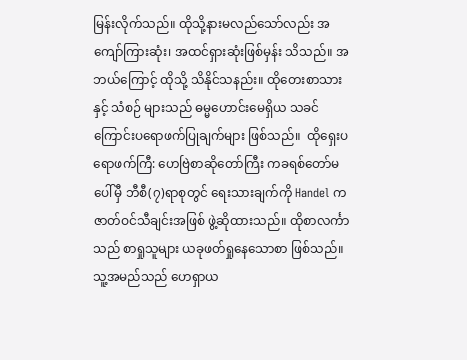မြန်းလိုက်သည်။ ထိုသို့နားမလည်သော်လည်း အကျော်ကြားဆုံး၊ အထင်ရှားဆုံးဖြစ်မှန်း သိသည်။ အဘယ်ကြောင့် ထိုသို့ သိနိုင်သနည်း။ ထိုတေးစာသားနှင့် သံစဉ် များသည် ဓမ္မဟောင်းမေရှိယ သခင်ကြောင်းပရောဖက်ပြုချက်များ ဖြစ်သည်။  ထိုရှေးပရောဖက်ကြီ: ဟေဗြဲစာဆိုတော်ကြီး ကခရစ်တော်မပေါ်မှီ ဘီစီ(၇)ရာစုတွင် ရေးသားချက်ကို Handel က ဇာတ်ဝင်သီချင်းအဖြစ် ဖွဲ့ဆိုထားသည်။ ထိုစာလင်္ကာသည် စာရှုသူများ ယခုဖတ်ရှုနေသောစာ ဖြစ်သည်။ သူ့အမည်သည် ဟေရှာယ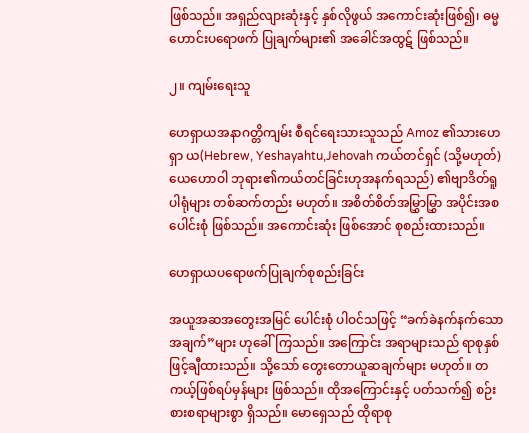ဖြစ်သည်။ အရှည်လျားဆုံးနှင့် နှစ်လိုဖွယ် အကောင်းဆုံးဖြစ်၍၊ ဓမ္မဟောင်းပရောဖက် ပြုချက်များ၏ အခေါင်အထွဋ် ဖြစ်သည်။

၂။ ကျမ်းရေးသူ

ဟေရှာယအနာဂတ္တိကျမ်း စီရင်ရေးသားသူသည် Amoz ၏သားဟေရှာ ယ(Hebrew, Yeshayahtu,Jehovah ကယ်တင်ရှင် (သို့မဟုတ်)ယေဟောဝါ ဘုရား၏ကယ်တင်ခြင်းဟုအနက်ရသည်) ၏ဗျာဒိတ်ရူပါရုံများ တစ်ဆက်တည်း မဟုတ်။ အစိတ်စိတ်အမြွှာမြွှာ အပိုင်းအစပေါင်းစုံ ဖြစ်သည်။ အကောင်းဆုံး ဖြစ်အောင် စုစည်းထားသည်။

ဟေရှာယပရောဖက်ပြုချက်စုစည်းခြင်း

အယူအဆအတွေးအမြင် ပေါင်းစုံ ပါဝင်သဖြင့် “ခက်ခဲနက်နက်သောအချက်”များ ဟုခေါ်ကြသည်။ အကြောင်း အရာများသည် ရာစုနှစ်ဖြင့်ချီထားသည်။ သို့သော် တွေးတောယူဆချက်များ မဟုတ်။ တကယ့်ဖြစ်ရပ်မှန်များ ဖြစ်သည်။ ထိုအကြောင်းနှင့် ပတ်သက်၍ စဉ်းစားစရာများစွာ ရှိသည်။ မောရှေသည် ထိုရာစု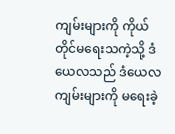ကျမ်းများကို ကိုယ်တိုင်မရေးသကဲ့သို့ ဒံယေလသည် ဒံယေလကျမ်းများကို မရေးခဲ့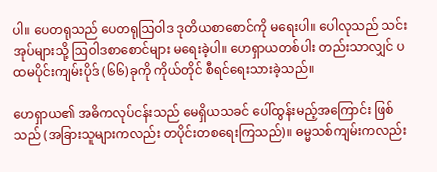ပါ။ ပေတရုသည် ပေတရုဩဝါဒ ဒုတိယစာစောင်ကို မရေးပါ။ ပေါလုသည် သင်းအုပ်များသို့ ဩဝါဒစာစောင်များ မရေးခဲ့ပါ။ ဟေရှာယတစ်ပါး တည်းသာလျှင် ပထမပိုင်းကျမ်းပိုဒ် (၆၆)ခုကို ကိုယ်တိုင် စီရင်ရေးသားခဲ့သည်။

ဟေရှာယ၏ အဓိကလုပ်ငန်းသည် မေရှိယသခင် ပေါ်ထွန်းမည့်အကြောင်း ဖြစ်သည် (အခြားသူများကလည်း တပိုင်းတစရေးကြသည်)။ ဓမ္မသစ်ကျမ်းကလည်း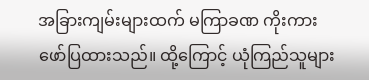အခြားကျမ်းများထက် မကြာခဏ ကိုးကားဖော်ပြထားသည်။ ထို့ကြောင့် ယုံကြည်သူများ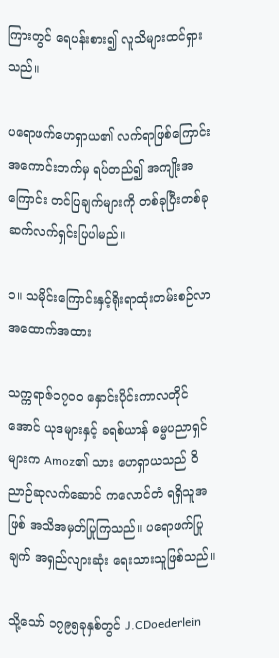ကြားတွင် ရေပန်းစား၍ လူသိများထင်ရှားသည်။

ပရောဖက်ဟေရှာယ၏ လက်ရာဖြစ်ကြောင်း အကောင်းဘက်မှ ရပ်တည်၍ အကျိုးအကြောင်း တင်ပြချက်များကို တစ်ခုပြီးတစ်ခု ဆက်လက်ရှင်းပြပါမည်။

၁။ သမိုင်းကြောင်းနှင့်ရိုးရာထုံးတမ်းစဉ်လာအထောက်အထား

သက္ကရာဇ်၁၇၀၀ နှောင်းပိုင်းကာလတိုင်အောင် ယုဒများနှင့် ခရစ်ယာန် ဓမ္မပညာရှင်များက Amoz၏ သား ဟေရှာယသည် ဝိညာဉ်ဆုလက်ဆောင် ကလောင်တံ ရရှိသူအဖြစ် အသိအမှတ်ပြုကြသည်။ ပရောဖက်ပြုချက် အရှည်လျားဆုံး ရေးသားသူဖြစ်သည်။

သို့သော် ၁၇၉၅ခုနှစ်တွင် J.CDoederlein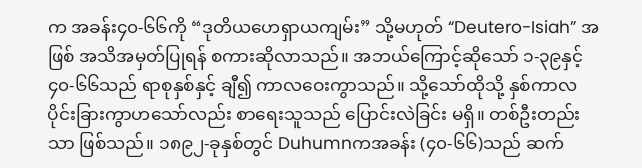က အခန်း၄၀-၆၆ကို “ဒုတိယဟေရှာယကျမ်း” သို့မဟုတ် “Deutero-Isiah” အဖြစ် အသိအမှတ်ပြုရန် စကားဆိုလာသည်။ အဘယ်ကြောင့်ဆိုသော် ၁-၃၉နှင့် ၄၀-၆၆သည် ရာစုနှစ်နှင့် ချီ၍ ကာလဝေးကွာသည်။ သို့သော်ထိုသို့ နှစ်ကာလ ပိုင်းခြားကွာဟသော်လည်း စာရေးသူသည် ပြောင်းလဲခြင်း မရှိ။ တစ်ဦးတည်းသာ ဖြစ်သည်။ ၁၈၉၂-ခုနှစ်တွင် Duhumnကအခန်း (၄၀-၆၆)သည် ဆက်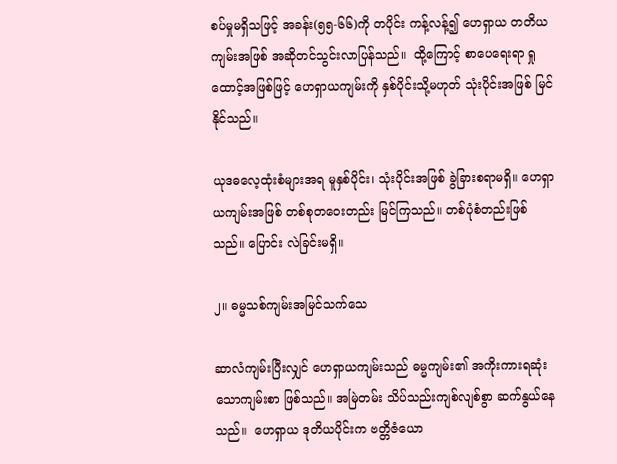စပ်မှုမရှိသဖြင့် အခန်း(၅၅-၆၆)ကို တပိုင်း ကန့်လန့်၍ ဟေရှာယ တတိယကျမ်းအဖြစ် အဆိုတင်သွင်းလာပြန်သည်။  ထို့ကြောင့် စာပေရေးရာ ရှုထောင့်အဖြစ်ဖြင့် ဟေရှာယကျမ်းကို နှစ်ပိုင်းသို့မဟုတ် သုံးပိုင်းအဖြစ် မြင်နိုင်သည်။

ယုဒဓလေ့ထုံးစံများအရ မူနှစ်ပိုင်း၊ သုံးပိုင်းအဖြစ် ခွဲခြားစရာမရှိ။ ဟေရှာယကျမ်းအဖြစ် တစ်စုတဝေးတည်း မြင်ကြသည်။ တစ်ပုံစံတည်းဖြစ်သည်။ ပြောင်း လဲခြင်းမရှိ။

၂။ ဓမ္မသစ်ကျမ်းအမြင်သက်သေ

ဆာလံကျမ်းပြီးလျှင် ဟေရှာယကျမ်းသည် ဓမ္မကျမ်း၏ အကိုးကားရဆုံးသောကျမ်းစာ ဖြစ်သည်။ အမြဲတမ်း သိပ်သည်းကျစ်လျစ်စွာ ဆက်နွယ်နေသည်။  ဟေရှာယ ဒုတိယပိုင်းက ဗတ္တိဇံယော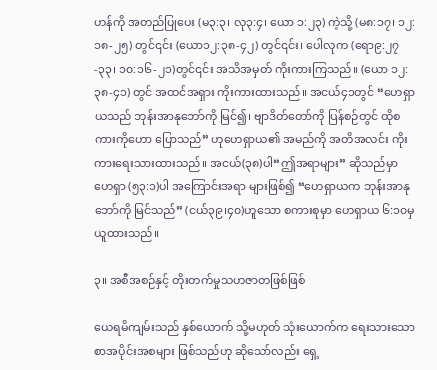ဟန်ကို အတည်ပြုပေး (မ၃:၃၊ လု၃:၄၊ ယော ၁:၂၃) ကဲ့သို့ (မ၈:၁၇၊ ၁၂:၁၈-၂၅) တွင်၎င်း (ယော၁၂:၃၈-၄၂) တွင်၎င်း၊ ပေါလုက (ရော၉:၂၇-၃၃၊ ၁၀:၁၆-၂၁)တွင်၎င်း အသိအမှတ် ကိုးကားကြသည်။ (ယော ၁၂:၃၈-၄၁) တွင် အထင်အရှား ကိုးကားထားသည်။ အငယ်၄၁တွင် “ဟေရှာယသည် ဘုန်းအာနုဘော်ကို မြင်၍၊ ဗျာဒိတ်တော်ကို ပြန်စဉ်တွင် ထိုစကားကိုဟော ပြောသည်” ဟုဟေရှာယ၏ အမည်ကို အတိအလင်း ကိုးကားရေးသားထားသည်။ အငယ်(၃၈)ပါ“ဤအရာများ” ဆိုသည်မှာ ဟေရှာ (၅၃:၁)ပါ အကြောင်းအရာ များဖြစ်၍ “ဟေရှာယက ဘုန်းအာနုဘော်ကို မြင်သည်” (ငယ်၃၉၊၄၀)ဟူသော စကားစုမှာ ဟေရှာယ ၆:၁၀မှ ယူထားသည်။

၃။ အစီအစဉ်နှင့် တိုးတက်မှုသဟဇာတဖြစ်ဖြစ်

ယေရမိကျမ်းသည် နှစ်ယောက် သို့မဟုတ် သုံးယောက်က ရေးသားသော စာအပိုင်းအစများ ဖြစ်သည်ဟု ဆိုသော်လည်း ရှေ့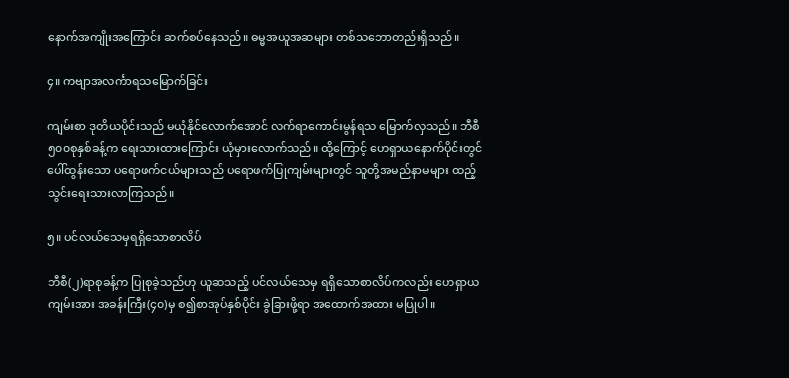နောက်အကျိုးအကြောင်း ဆက်စပ်နေသည်။ ဓမ္မအယူအဆများ တစ်သဘောတည်းရှိသည်။

၄။ ကဗျာအလင်္ကာရသမြောက်ခြင်း

ကျမ်းစာ ဒုတိယပိုင်းသည် မယုံနိုင်လောက်အောင် လက်ရာကောင်းမွန်ရသ မြောက်လှသည်။ ဘီစီ၅၀၀စုနှစ်ခန့်က ရေးသားထားကြောင်း ယုံမှားလောက်သည်။ ထို့ကြောင့် ဟေရှာယနောက်ပိုင်းတွင် ပေါ်ထွန်းသော ပရောဖက်ငယ်များသည် ပရောဖက်ပြုကျမ်းများတွင် သူတို့အမည်နာမများ ထည့်သွင်းရေးသားလာကြသည်။

၅။ ပင်လယ်သေမှရရှိသောစာလိပ်

ဘီစီ(၂)ရာစုခန့်က ပြုစုခဲ့သည်ဟု ယူဆသည့် ပင်လယ်သေမှ ရရှိသောစာလိပ်ကလည်း ဟေရှာယကျမ်းအား အခန်းကြီး(၄၀)မှ စ၍စာအုပ်နှစ်ပိုင်း ခွဲခြားဖို့ရာ အထောက်အထား မပြုပါ။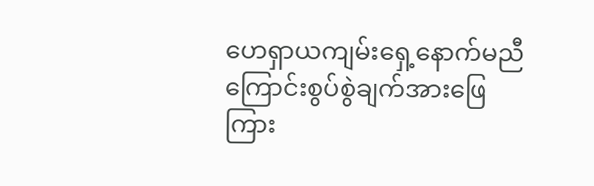ဟေရှာယကျမ်းရှေ့နောက်မညီကြောင်းစွပ်စွဲချက်အားဖြေကြား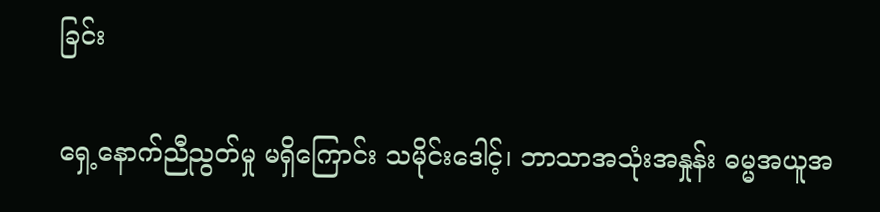ခြင်း

ရှေ့နောက်ညီညွတ်မှု မရှိကြောင်း သမိုင်းဒေါင့်၊ ဘာသာအသုံးအနှုန်း ဓမ္မအယူအ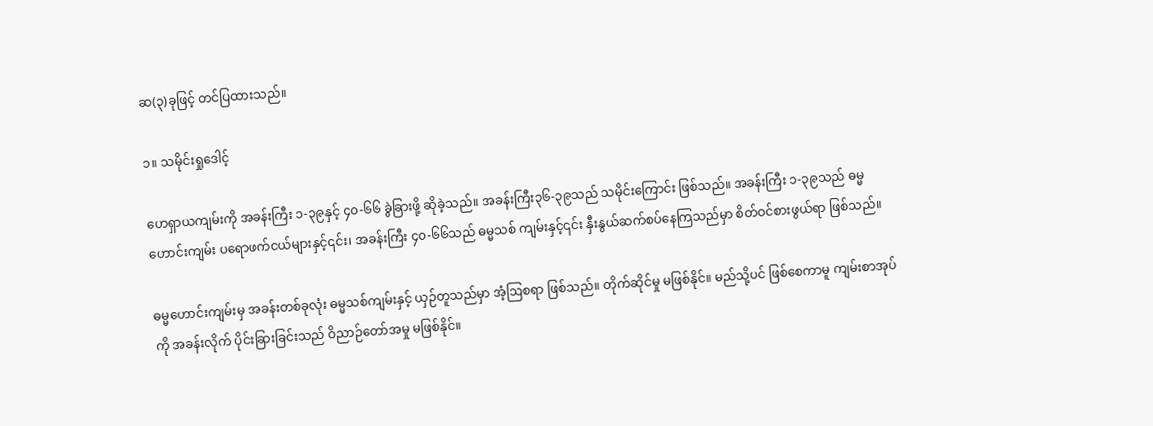ဆ(၃)ခုဖြင့် တင်ပြထားသည်။

၁။ သမိုင်းရှုဒေါင့်

ဟေရှာယကျမ်းကို အခန်းကြီး ၁-၃၉နှင့် ၄၀-၆၆ ခွဲခြားဖို့ ဆိုခဲ့သည်။ အခန်းကြီး၃၆-၃၉သည် သမိုင်းကြောင်း ဖြစ်သည်။ အခန်းကြီး ၁-၃၉သည် ဓမ္မ ဟောင်းကျမ်း ပရောဖက်ငယ်များနှင့်၎င်း၊ အခန်းကြီး ၄၀-၆၆သည် ဓမ္မသစ် ကျမ်းနှင့်၎င်း နှီးနွယ်ဆက်စပ်နေကြသည်မှာ စိတ်ဝင်စားဖွယ်ရာ ဖြစ်သည်။

ဓမ္မဟောင်းကျမ်းမှ အခန်းတစ်ခုလုံး ဓမ္မသစ်ကျမ်းနှင့် ယှဉ်တူသည်မှာ အံ့ဩစရာ ဖြစ်သည်။ တိုက်ဆိုင်မှု မဖြစ်နိုင်။ မည်သို့ပင် ဖြစ်စေကာမူ ကျမ်းစာအုပ်ကို အခန်းလိုက် ပိုင်းခြားခြင်းသည် ဝိညာဉ်တော်အမှု မဖြစ်နိုင်။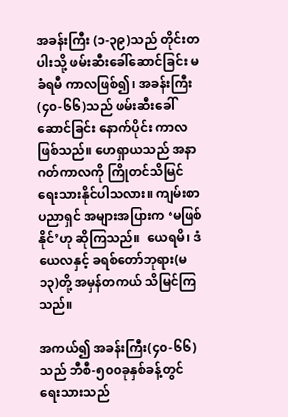အခန်းကြီး (၁-၃၉)သည် တိုင်းတပါးသို့ ဖမ်းဆီးခေါ်ဆောင်ခြင်း မခံရမီ ကာလဖြစ်၍၊ အခန်းကြီး(၄၀-၆၆)သည် ဖမ်းဆီးခေါ်ဆောင်ခြင်း နောက်ပိုင်း ကာလဖြစ်သည်။ ဟေရှာယသည် အနာဂတ်ကာလကို ကြိုတင်သိမြင် ရေးသားနိုင်ပါသလား။ ကျမ်းစာပညာရှင် အများအပြားက ‘မဖြစ်နိုင်’ဟု ဆိုကြသည်။  ယေရမိ၊ ဒံယေလနှင့် ခရစ်တော်ဘုရား(မ၁၃)တို့ အမှန်တကယ် သိမြင်ကြသည်။

အကယ်၍ အခန်းကြီး(၄၀-၆၆)သည် ဘီစီ-၅၀၀ခုနှစ်ခန့်တွင် ရေးသားသည်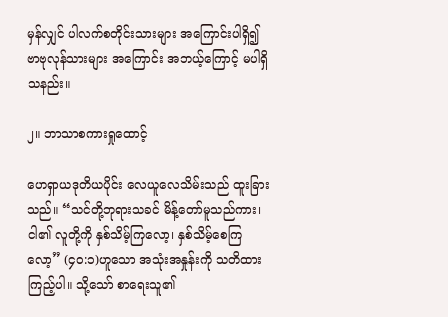မှန်လျှင် ပါလက်စတိုင်းသားများ အကြောင်းပါရှိ၍ ဗာဗုလုန်သားများ အကြောင်း အဘယ့်ကြောင့် မပါရှိသနည်း။

၂။ ဘာသာစကားရှုထောင့်

ဟေရှာယဒုတိယပိုင်း လေယူလေသိမ်းသည် ထူးခြားသည်။ “သင်တို့ဘုရားသခင် မိန့်တော်မူသည်ကား၊ ငါ၏ လူတို့ကို နှစ်သိမ့်ကြလော့၊ နှစ်သိမ့်စေကြလော့” (၄၀:၁)ဟူသော အသုံးအနှုန်းကို သတိထားကြည့်ပါ။ သို့သော် စာရေးသူ၏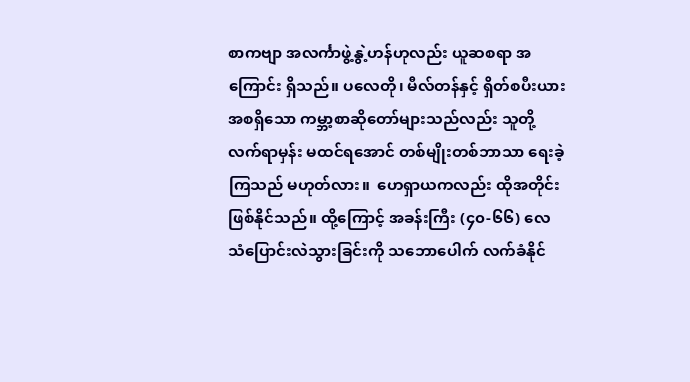စာကဗျာ အလင်္ကာဖွဲ့နွဲ့ဟန်ဟုလည်း ယူဆစရာ အကြောင်း ရှိသည်။ ပလေတို၊ မီလ်တန်နှင့် ရှိတ်စပီးယားအစရှိသော ကမ္ဘာ့စာဆိုတော်များသည်လည်း သူတို့လက်ရာမှန်း မထင်ရအောင် တစ်မျိုးတစ်ဘာသာ ရေးခဲ့ကြသည် မဟုတ်လား။  ဟေရှာယကလည်း ထိုအတိုင်း ဖြစ်နိုင်သည်။ ထို့ကြောင့် အခန်းကြီး (၄၀-၆၆) လေသံပြောင်းလဲသွားခြင်းကို သဘောပေါက် လက်ခံနိုင်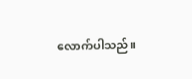လောက်ပါသည်။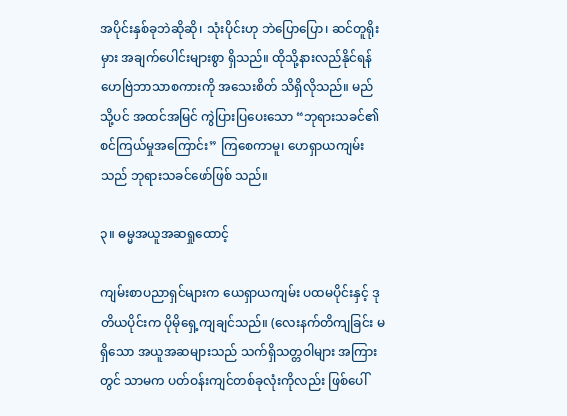အပိုင်းနှစ်ခုဘဲဆိုဆို၊ သုံးပိုင်းဟု ဘဲပြောပြော၊ ဆင်တူရိုးမှား အချက်ပေါင်းများစွာ ရှိသည်။ ထိုသို့နားလည်နိုင်ရန် ဟေဗြဲဘာသာစကားကို အသေးစိတ် သိရှိလိုသည်။ မည်သို့ပင် အထင်အမြင် ကွဲပြားပြပေးသော “ဘုရားသခင်၏ စင်ကြယ်မှုအကြောင်း” ကြစေကာမူ၊ ဟေရှာယကျမ်းသည် ဘုရားသခင်ဖော်ဖြစ် သည်။

၃။ ဓမ္မအယူအဆရှုထောင့်

ကျမ်းစာပညာရှင်များက ယေရှာယကျမ်း ပထမပိုင်းနှင့် ဒုတိယပိုင်းက ပိုမိုရှေ့ကျချင်သည်။ (လေးနက်တိကျခြင်း မရှိသော အယူအဆများသည် သက်ရှိသတ္တဝါများ အကြားတွင် သာမက ပတ်ဝန်းကျင်တစ်ခုလုံးကိုလည်း ဖြစ်ပေါ်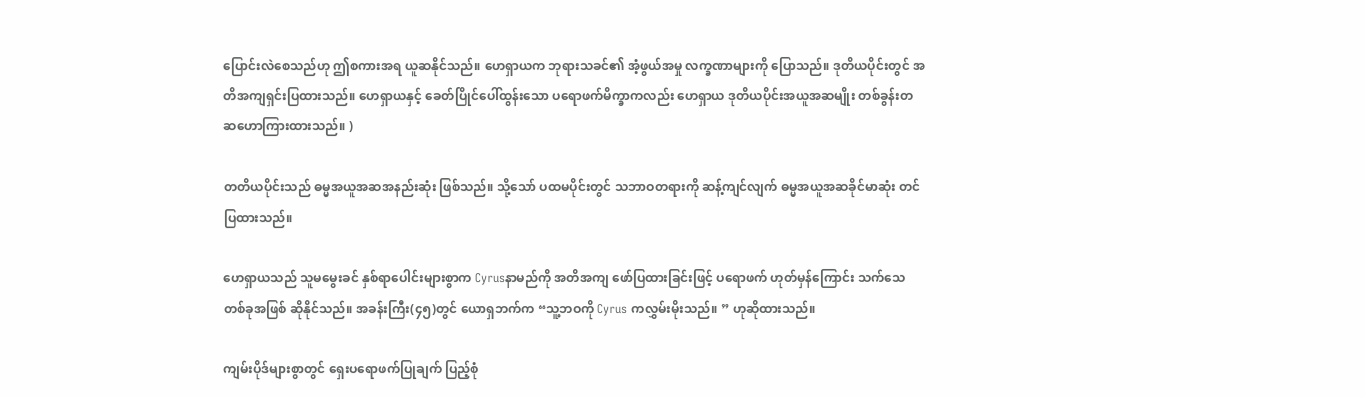ပြောင်းလဲစေသည်ဟု ဤစကားအရ ယူဆနိုင်သည်။ ဟေရှာယက ဘုရားသခင်၏ အံ့ဖွယ်အမှု လက္ခဏာများကို ပြောသည်။ ဒုတိယပိုင်းတွင် အတိအကျရှင်းပြထားသည်။ ဟေရှာယနှင့် ခေတ်ပြိုင်ပေါ်ထွန်းသော ပရောဖက်မိက္ခာကလည်း ဟေရှာယ ဒုတိယပိုင်းအယူအဆမျိုး တစ်ခွန်းတဆဟောကြားထားသည်။ )

တတိယပိုင်းသည် ဓမ္မအယူအဆအနည်းဆုံး ဖြစ်သည်။ သို့သော် ပထမပိုင်းတွင် သဘာဝတရားကို ဆန့်ကျင်လျက် ဓမ္မအယူအဆခိုင်မာဆုံး တင်ပြထားသည်။

ဟေရှာယသည် သူမမွေးခင် နှစ်ရာပေါင်းများစွာက Cyrusနာမည်ကို အတိအကျ ဖော်ပြထားခြင်းဖြင့် ပရောဖက် ဟုတ်မှန်ကြောင်း သက်သေတစ်ခုအဖြစ် ဆိုနိုင်သည်။ အခန်းကြီး(၄၅)တွင် ယောရှဘက်က “သူ့ဘဝကို Cyrus ကလွှမ်းမိုးသည်။ ” ဟုဆိုထားသည်။

ကျမ်းပိုဒ်များစွာတွင် ရှေးပရောဖက်ပြုချက် ပြည့်စုံ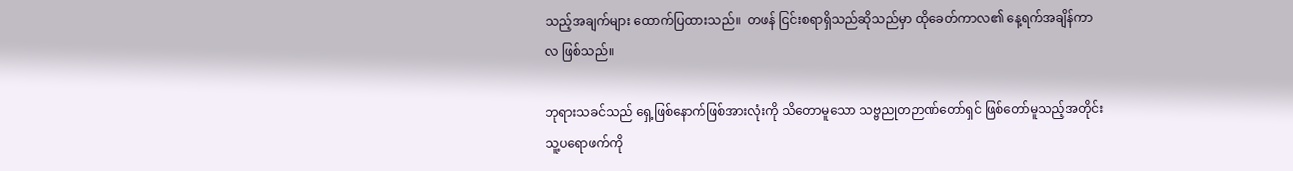သည့်အချက်များ ထောက်ပြထားသည်။  တဖန် ငြင်းစရာရှိသည်ဆိုသည်မှာ ထိုခေတ်ကာလ၏ နေ့ရက်အချိန်ကာလ ဖြစ်သည်။

ဘုရားသခင်သည် ရှေ့ဖြစ်နောက်ဖြစ်အားလုံးကို သိတောမူသော သဗ္ဗညုတဉာဏ်တော်ရှင် ဖြစ်တော်မူသည့်အတိုင်း သူ့ပရောဖက်ကို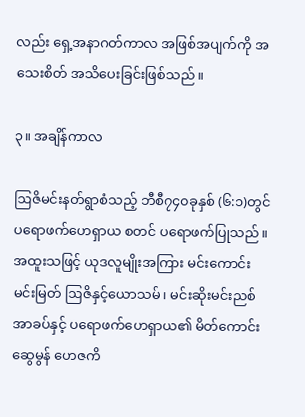လည်း ရှေ့အနာဂတ်ကာလ အဖြစ်အပျက်ကို အသေးစိတ် အသိပေးခြင်းဖြစ်သည်။

၃။ အချိန်ကာလ

ဩဇိမင်းနတ်ရွာစံသည့် ဘီစီ၇၄၀ခုနှစ် (၆:၁)တွင် ပရောဖက်ဟေရှာယ စတင် ပရောဖက်ပြုသည်။ အထူးသဖြင့် ယုဒလူမျိုးအကြား မင်းကောင်းမင်းမြတ် ဩဇိနှင့်ယောသမ်၊ မင်းဆိုးမင်းညစ်အာခပ်နှင့် ပရောဖက်ဟေရှာယ၏ မိတ်ကောင်းဆွေမွန် ဟေဇကိ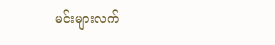မင်းများလက်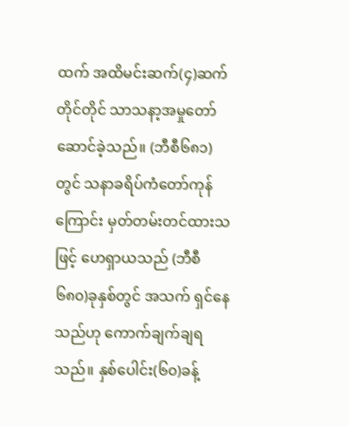ထက် အထိမင်းဆက်(၄)ဆက်တိုင်တိုင် သာသနာ့အမှုတော် ဆောင်ခဲ့သည်။ (ဘီစီ၆၈၁)တွင် သနာခရိပ်ကံတော်ကုန်ကြောင်း မှတ်တမ်းတင်ထားသဖြင့် ဟေရှာယသည် (ဘီစီ၆၈၀)ခုနှစ်တွင် အသက် ရှင်နေသည်ဟု ကောက်ချက်ချရသည်။ နှစ်ပေါင်း(၆၀)ခန့်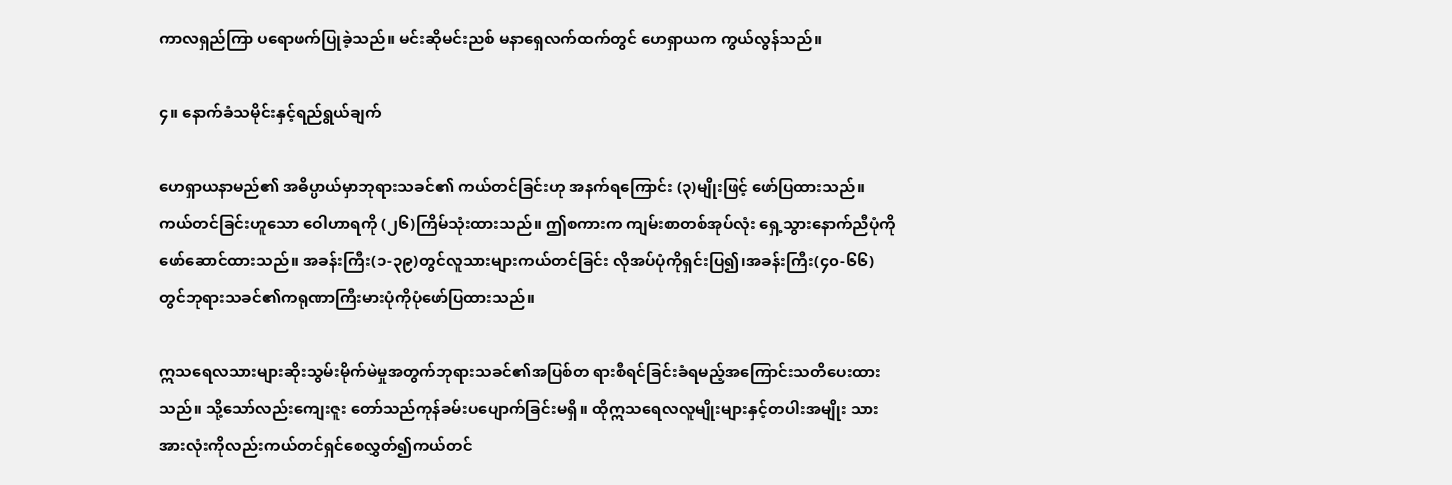ကာလရှည်ကြာ ပရောဖက်ပြုခဲ့သည်။ မင်းဆိုမင်းညစ် မနာရှေလက်ထက်တွင် ဟေရှာယက ကွယ်လွန်သည်။

၄။ နောက်ခံသမိုင်းနှင့်ရည်ရွယ်ချက်

ဟေရှာယနာမည်၏ အဓိပ္ပာယ်မှာဘုရားသခင်၏ ကယ်တင်ခြင်းဟု အနက်ရကြောင်း (၃)မျိုးဖြင့် ဖော်ပြထားသည်။ ကယ်တင်ခြင်းဟူသော ဝေါဟာရကို (၂၆)ကြိမ်သုံးထားသည်။ ဤစကားက ကျမ်းစာတစ်အုပ်လုံး ရှေ့သွားနောက်ညီပုံကို ဖော်ဆောင်ထားသည်။ အခန်းကြီး(၁-၃၉)တွင်လူသားများကယ်တင်ခြင်း လိုအပ်ပုံကိုရှင်းပြ၍၊အခန်းကြီး(၄၀-၆၆)တွင်ဘုရားသခင်၏ကရုဏာကြီးမားပုံကိုပုံဖော်ပြထားသည်။

ဣသရေလသားများဆိုးသွမ်းမိုက်မဲမှုအတွက်ဘုရားသခင်၏အပြစ်တ ရားစီရင်ခြင်းခံရမည့်အကြောင်းသတိပေးထားသည်။ သို့သော်လည်းကျေးဇူး တော်သည်ကုန်ခမ်းပပျောက်ခြင်းမရှိ။ ထိုဣသရေလလူမျိုးများနှင့်တပါးအမျိုး သားအားလုံးကိုလည်းကယ်တင်ရှင်စေလွှတ်၍ကယ်တင်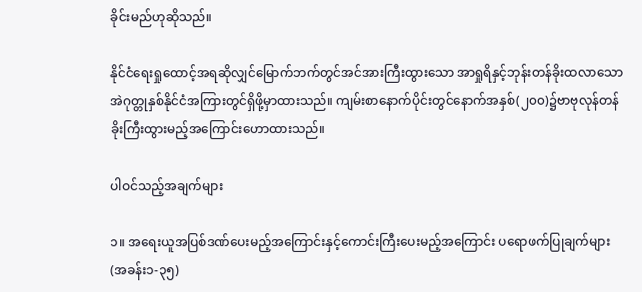ခိုင်းမည်ဟုဆိုသည်။

နိုင်ငံရေးရှုထောင့်အရဆိုလျှင်မြောက်ဘက်တွင်အင်အားကြီးထွားသော အာရှုရိနှင့်ဘုန်းတန်ခိုးထလာသောအဲဂုတ္တုနှစ်နိုင်ငံအကြားတွင်ရှိဖို့မှာထားသည်။ ကျမ်းစာနောက်ပိုင်းတွင်နောက်အနှစ်(၂၀၀)၌ဗာဗုလုန်တန်ခိုးကြီးထွားမည့်အကြောင်းဟောထားသည်။

ပါဝင်သည့်အချက်များ

၁။ အရေးယူအပြစ်ဒဏ်ပေးမည့်အကြောင်းနှင့်ကောင်းကြီးပေးမည့်အကြောင်း ပရောဖက်ပြုချက်များ (အခန်း၁-၃၅)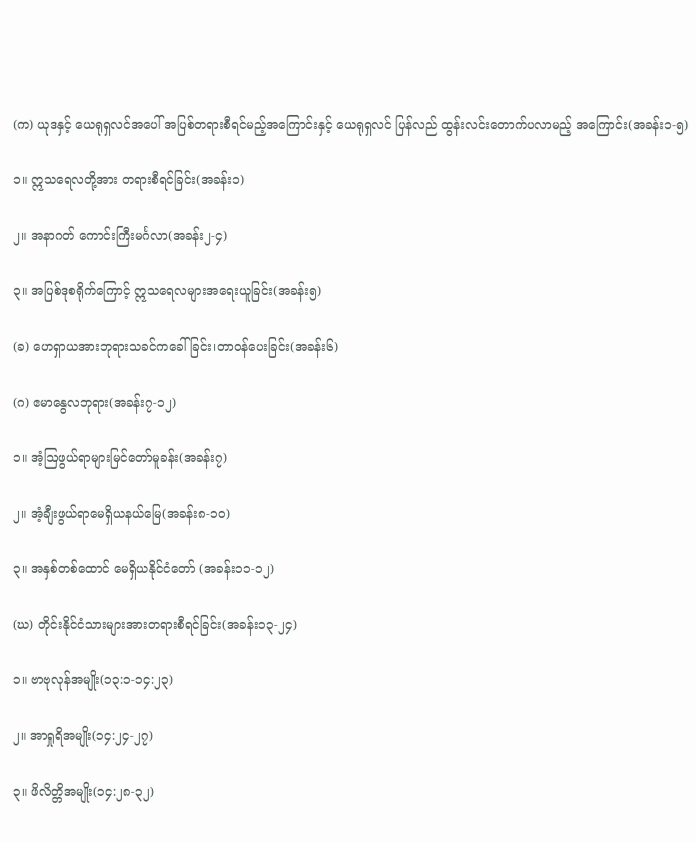(က) ယုဒနှင့် ယေရုရှလင်အပေါ် အပြစ်တရားစီရင်မည့်အကြောင်းနှင့် ယေရုရှလင် ပြန်လည် ထွန်းလင်းတောက်ပလာမည့် အကြောင်း(အခန်း၁-၅)

၁။ ဣသရေလတို့အား တရားစီရင်ခြင်း(အခန်း၁)

၂။ အနာဂတ် ကောင်းကြီးမင်္ဂလာ(အခန်း၂-၄)

၃။ အပြစ်ဒုစရိုက်ကြောင့် ဣသရေလများအရေးယူခြင်း(အခန်း၅)

(ခ) ဟေရှာယအားဘုရားသခင်ကခေါ်ခြင်း၊တာဝန်ပေးခြင်း(အခန်း၆)

(ဂ) ဧမာနွေလဘုရား(အခန်း၇-၁၂)

၁။ အံ့ဩဖွယ်ရာများမြင်တော်မူခန်း(အခန်း၇)

၂။ အံ့ချီးဖွယ်ရာမေရှိယနယ်မြေ(အခန်း၈-၁၀)

၃။ အနှစ်တစ်ထောင် မေရှိယနိုင်ငံတော် (အခန်း၁၁-၁၂)

(ဃ) တိုင်းနိုင်ငံသားများအားတရားစီရင်ခြင်း(အခန်း၁၃-၂၄)

၁။ ဗာဗုလုန်အမျိုး(၁၃:၁-၁၄:၂၃)

၂။ အာရှုရိအမျိုး(၁၄:၂၄-၂၇)

၃။ ဖိလိတ္တိအမျိုး(၁၄:၂၈-၃၂)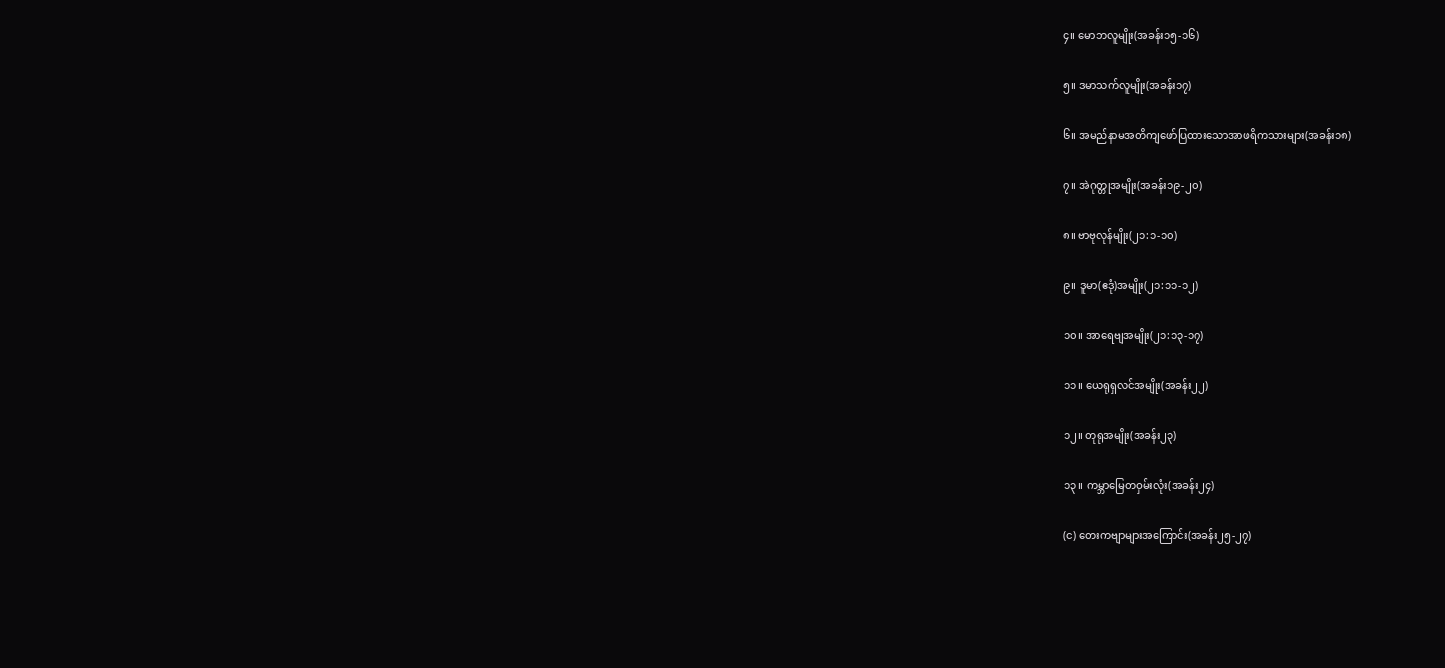၄။ မောဘလူမျိုး(အခန်း၁၅-၁၆)

၅။ ဒမာသက်လူမျိုး(အခန်း၁၇)

၆။ အမည်နာမအတိကျဖော်ပြထားသောအာဖရိကသားများ(အခန်း၁၈)

၇။ အဲဂုတ္တုအမျိုး(အခန်း၁၉-၂၀)

၈။ ဗာဗုလုန်မျိုး(၂၁:၁-၁၀)

၉။ ဒူမာ(ဧဒုံ)အမျိုး(၂၁:၁၁-၁၂)

၁၀။ အာရေဗျအမျိုး(၂၁:၁၃-၁၇)

၁၁။ ယေရုရှလင်အမျိုး(အခန်း၂၂)

၁၂။ တုရုအမျိုး(အခန်း၂၃)

၁၃။ ကမ္ဘာမြေတဝှမ်းလုံး(အခန်း၂၄)

(င) တေးကဗျာများအကြောင်း(အခန်း၂၅-၂၇)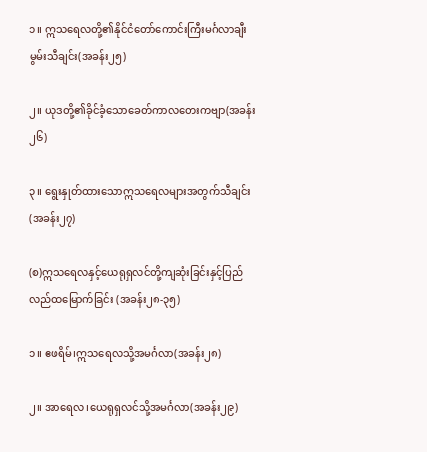၁။ ဣသရေလတို့၏နိုင်ငံတော်ကောင်းကြီးမင်္ဂလာချီးမွမ်းသီချင်း(အခန်း၂၅)

၂။ ယုဒတို့၏ခိုင်ခံ့သောခေတ်ကာလတေးကဗျာ(အခန်း၂၆)

၃။ ရွေးနှုတ်ထားသောဣသရေလများအတွက်သီချင်း(အခန်း၂၇)

(စ)ဣသရေလနှင့်ယေရုရှလင်တို့ကျဆုံးခြင်းနှင့်ပြည်လည်ထမြောက်ခြင်း (အခန်း၂၈-၃၅)

၁။ ဧဖရိမ်၊ဣသရေလသို့အမင်္ဂလာ(အခန်း၂၈)

၂။ အာရေလ၊ယေရုရှလင်သို့အမင်္ဂလာ(အခန်း၂၉)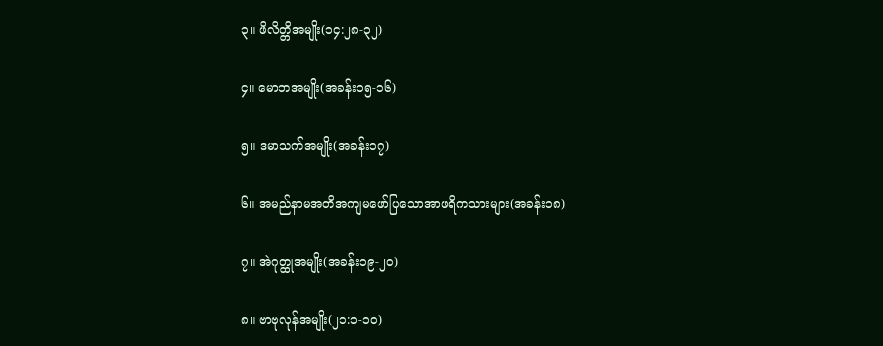၃။ ဖိလိတ္တိအမျိုး(၁၄:၂၈-၃၂)

၄။ မောဘအမျိုး(အခန်း၁၅-၁၆)

၅။ ဒမာသက်အမျိုး(အခန်း၁၇)

၆။ အမည်နာမအတိအကျမဖော်ပြသောအာဖရိကသားများ(အခန်း၁၈)

၇။ အဲဂုတ္ထုအမျိုး(အခန်း၁၉-၂၀)

၈။ ဗာဗုလုန်အမျိုး(၂၁:၁-၁၀)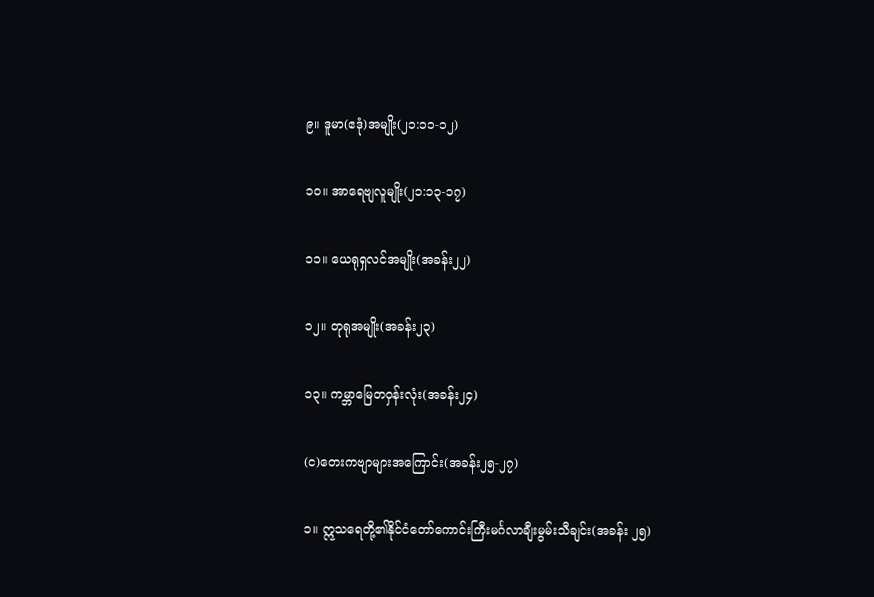၉။ ဒူမာ(ဧဒုံ)အမျိုး(၂၁:၁၁-၁၂)

၁၀။ အာရေဗျလူမျိုး(၂၁:၁၃-၁၇)

၁၁။ ယေရုရှလင်အမျိုး(အခန်း၂၂)

၁၂။ တုရုအမျိုး(အခန်း၂၃)

၁၃။ ကမ္ဘာမြေတဝှန်းလုံး(အခန်း၂၄)

(င)တေးကဗျာများအကြောင်း(အခန်း၂၅-၂၇)

၁။ ဣသရေတို့၏နိုင်ငံတော်ကောင်းကြီးမင်္ဂလာချီးမွမ်းသီချင်း(အခန်း ၂၅)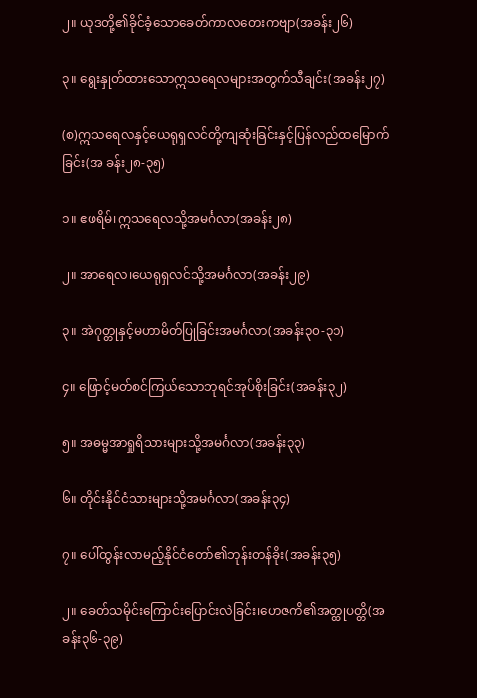၂။ ယုဒတို့၏ခိုင်ခံ့သောခေတ်ကာလတေးကဗျာ(အခန်း၂၆)

၃။ ရွေးနှုတ်ထားသောဣသရေလများအတွက်သီချင်း(အခန်း၂၇)

(စ)ဣသရေလနှင့်ယေရုရှလင်တို့ကျဆုံးခြင်းနှင့်ပြန်လည်ထမြောက်ခြင်း(အ ခန်း၂၈-၃၅)

၁။ ဧဖရိမ်၊ဣသရေလသို့အမင်္ဂလာ(အခန်း၂၈)

၂။ အာရေလ၊ယေရုရှလင်သို့အမင်္ဂလာ(အခန်း၂၉)

၃။ အဲဂုတ္တုနှင့်မဟာမိတ်ပြုခြင်းအမင်္ဂလာ(အခန်း၃၀-၃၁)

၄။ ဖြောင့်မတ်စင်ကြယ်သောဘုရင်အုပ်စိုးခြင်း(အခန်း၃၂)

၅။ အဓမ္မအာရှုရိသားများသို့အမင်္ဂလာ(အခန်း၃၃)

၆။ တိုင်းနိုင်ငံသားများသို့အမင်္ဂလာ(အခန်း၃၄)

၇။ ပေါ်ထွန်းလာမည့်နိုင်ငံတော်၏ဘုန်းတန်ခိုး(အခန်း၃၅)

၂။ ခေတ်သမိုင်းကြောင်းပြောင်းလဲခြင်း၊ဟေဇကိ၏အတ္ထုပတ္တိ(အခန်း၃၆-၃၉)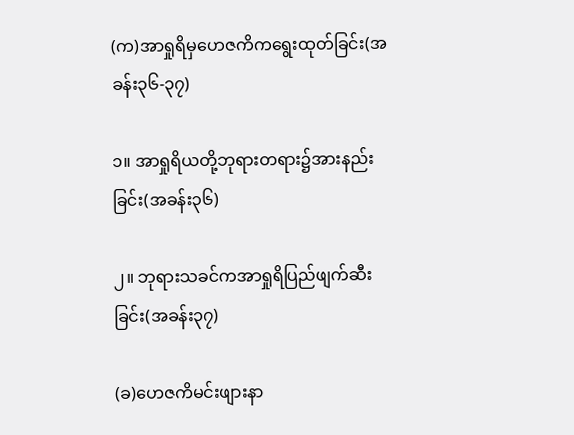(က)အာရှုရိမှဟေဇကိကရွေးထုတ်ခြင်း(အခန်း၃၆-၃၇)

၁။ အာရှုရိယတို့ဘုရားတရား၌အားနည်းခြင်း(အခန်း၃၆)

၂။ ဘုရားသခင်ကအာရှုရိပြည်ဖျက်ဆီးခြင်း(အခန်း၃၇)

(ခ)ဟေဇကိမင်းဖျားနာ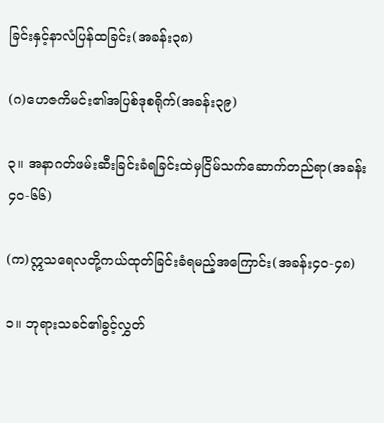ခြင်းနှင့်နာလံပြန်ထခြင်း(အခန်း၃၈)

(ဂ)ဟေဇကိမင်း၏အပြစ်ဒုစရိုက်(အခန်း၃၉)

၃။ အနာဂတ်ဖမ်းဆီးခြင်းခံရခြင်းထဲမှငြိမ်သက်ဆောက်တည်ရာ(အခန်း ၄၀-၆၆)

(က)ဣသရေလတို့ကယ်ထုတ်ခြင်းခံရမည့်အကြောင်း(အခန်း၄၀-၄၈)

၁။ ဘုရားသခင်၏ခွင့်လွှတ်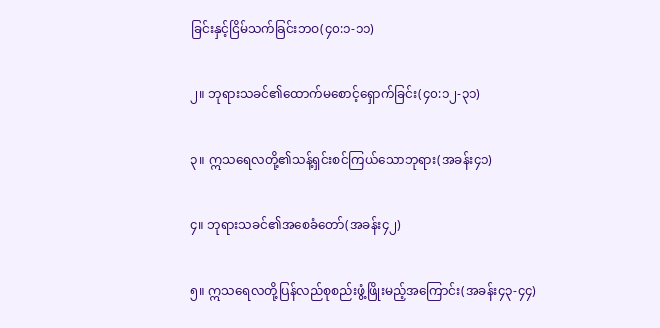ခြင်းနှင့်ငြိမ်သက်ခြင်းဘဝ(၄၀:၁-၁၁)

၂။ ဘုရားသခင်၏ထောက်မစောင့်ရှောက်ခြင်း(၄၀:၁၂-၃၁)

၃။ ဣသရေလတို့၏သန့်ရှင်းစင်ကြယ်သောဘုရား(အခန်း၄၁)

၄။ ဘုရားသခင်၏အစေခံတော်(အခန်း၄၂)

၅။ ဣသရေလတို့ပြန်လည်စုစည်းဖွံ့ဖြိုးမည့်အကြောင်း(အခန်း၄၃-၄၄)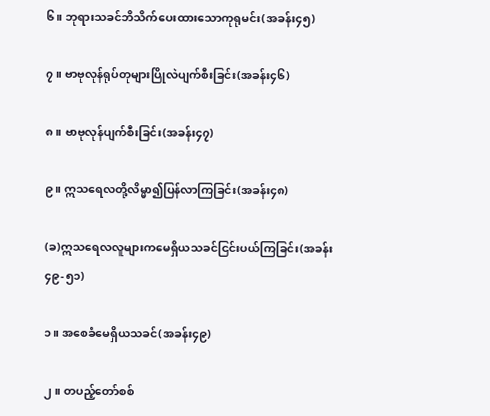၆။ ဘုရားသခင်ဘိသိက်ပေးထားသောကုရုမင်း(အခန်း၄၅)

၇။ ဗာဗုလုန်ရုပ်တုများပြိုလဲပျက်စီးခြင်း(အခန်း၄၆)

၈။ ဗာဗုလုန်ပျက်စီးခြင်း(အခန်း၄၇)

၉။ ဣသရေလတို့လိမ္မာ၍ပြန်လာကြခြင်း(အခန်း၄၈)

(ခ)ဣသရေလလူများကမေရှိယသခင်ငြင်းပယ်ကြခြင်း(အခန်း၄၉-၅၁)

၁။ အစေခံမေရှိယသခင်(အခန်း၄၉)

၂။ တပည့်တော်စစ်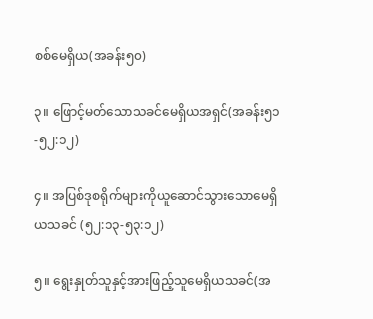စစ်မေရှိယ(အခန်း၅၀)

၃။ ဖြောင့်မတ်သောသခင်မေရှိယအရှင်(အခန်း၅၁-၅၂:၁၂)

၄။ အပြစ်ဒုစရိုက်များကိုယူဆောင်သွားသောမေရှိယသခင် (၅၂:၁၃-၅၃:၁၂)

၅။ ရွေးနှုတ်သူနှင့်အားဖြည့်သူမေရှိယသခင်(အ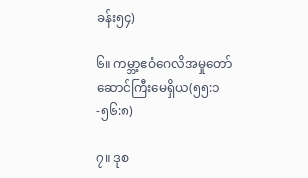ခန်း၅၄)

၆။ ကမ္ဘာ့ဧဝံဂေလိအမှုတော်ဆောင်ကြီးမေရှိယ(၅၅:၁-၅၆:၈)

၇။ ဒုစ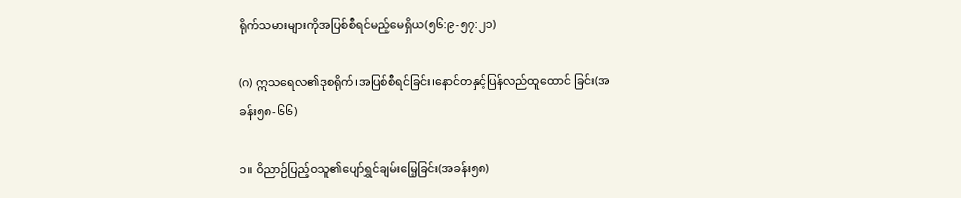ရိုက်သမားများကိုအပြစ်စီရင်မည့်မေရှိယ(၅၆:၉-၅၇:၂၁)

(ဂ) ဣသရေလ၏ဒုစရိုက်၊အပြစ်စီရင်ခြင်း၊နောင်တနှင့်ပြန်လည်ထူထောင် ခြင်း(အခန်း၅၈-၆၆)

၁။ ဝိညာဉ်ပြည့်ဝသူ၏ပျော်ရွှင်ချမ်းမြေ့ခြင်း(အခန်း၅၈)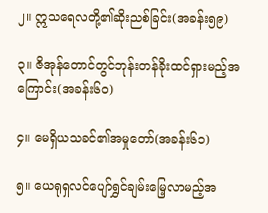၂။ ဣသရေလတို့၏ဆိုးညစ်ခြင်း(အခန်း၅၉)

၃။ ဇိအုန်တောင်တွင်ဘုန်းတန်ခိုးထင်ရှားမည့်အကြောင်း(အခန်း၆၀)

၄။ မေရှိယသခင်၏အမှုတော်(အခန်း၆၁)

၅။ ယေရုရှလင်ပျော်ရွှင်ချမ်းမြေ့လာမည့်အ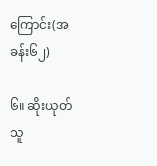ကြောင်း(အခန်း၆၂)

၆။ ဆိုးယုတ်သူ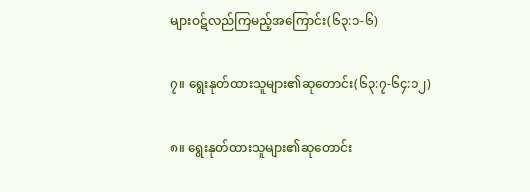များဝဋ်လည်ကြမည့်အကြောင်း(၆၃:၁-၆)

၇။ ရွေးနုတ်ထားသူများ၏ဆုတောင်း(၆၃:၇-၆၄:၁၂)

၈။ ရွေးနုတ်ထားသူများ၏ဆုတောင်း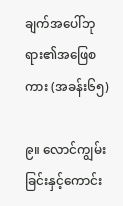ချက်အပေါ်ဘုရား၏အဖြေစကား (အခန်း၆၅)

၉။ လောင်ကျွမ်းခြင်းနှင့်ကောင်း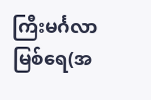ကြီးမင်္ဂလာမြစ်ရေ(အ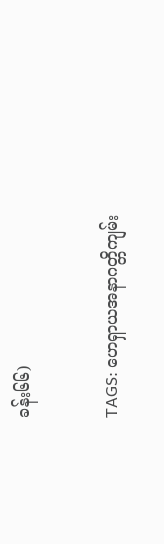ခန်း၆၆)

TAGS: ဟေရှာယအနာဂတ္တိကျမ်း